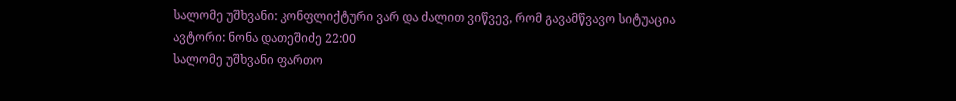სალომე უშხვანი: კონფლიქტური ვარ და ძალით ვიწვევ, რომ გავამწვავო სიტუაცია
ავტორი: ნონა დათეშიძე 22:00
სალომე უშხვანი ფართო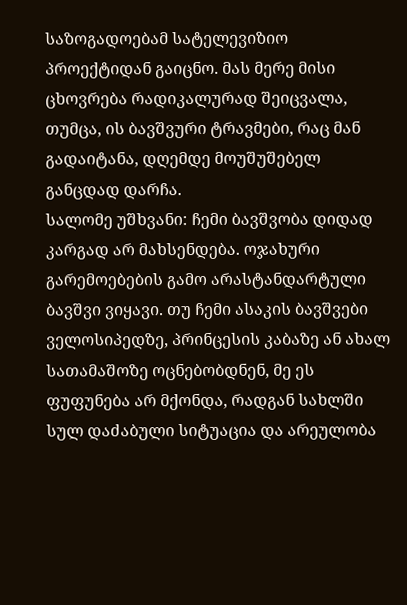საზოგადოებამ სატელევიზიო პროექტიდან გაიცნო. მას მერე მისი ცხოვრება რადიკალურად შეიცვალა, თუმცა, ის ბავშვური ტრავმები, რაც მან გადაიტანა, დღემდე მოუშუშებელ განცდად დარჩა.
სალომე უშხვანი: ჩემი ბავშვობა დიდად კარგად არ მახსენდება. ოჯახური გარემოებების გამო არასტანდარტული ბავშვი ვიყავი. თუ ჩემი ასაკის ბავშვები ველოსიპედზე, პრინცესის კაბაზე ან ახალ სათამაშოზე ოცნებობდნენ, მე ეს ფუფუნება არ მქონდა, რადგან სახლში სულ დაძაბული სიტუაცია და არეულობა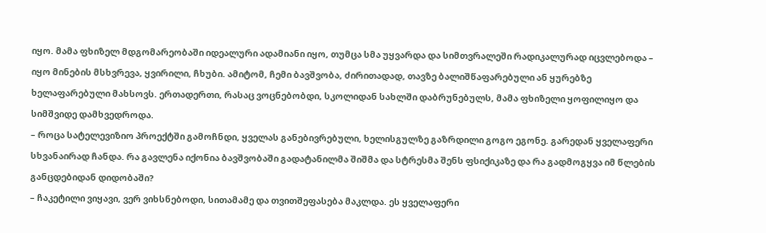იყო. მამა ფხიზელ მდგომარეობაში იდეალური ადამიანი იყო, თუმცა სმა უყვარდა და სიმთვრალეში რადიკალურად იცვლებოდა – იყო მინების მსხვრევა, ყვირილი, ჩხუბი. ამიტომ, ჩემი ბავშვობა, ძირითადად, თავზე ბალიშწაფარებული ან ყურებზე ხელაფარებული მახსოვს. ერთადერთი, რასაც ვოცნებობდი, სკოლიდან სახლში დაბრუნებულს, მამა ფხიზელი ყოფილიყო და სიმშვიდე დამხვედროდა.
– როცა სატელევიზიო პროექტში გამოჩნდი, ყველას განებივრებული, ხელისგულზე გაზრდილი გოგო ეგონე. გარედან ყველაფერი სხვანაირად ჩანდა. რა გავლენა იქონია ბავშვობაში გადატანილმა შიშმა და სტრესმა შენს ფსიქიკაზე და რა გადმოგყვა იმ წლების განცდებიდან დიდობაში?
– ჩაკეტილი ვიყავი, ვერ ვიხსნებოდი, სითამამე და თვითშეფასება მაკლდა. ეს ყველაფერი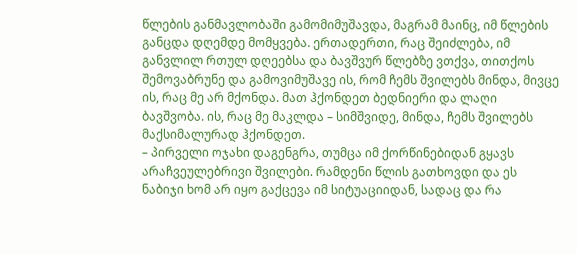წლების განმავლობაში გამომიმუშავდა, მაგრამ მაინც, იმ წლების განცდა დღემდე მომყვება. ერთადერთი, რაც შეიძლება, იმ განვლილ რთულ დღეებსა და ბავშვურ წლებზე ვთქვა, თითქოს შემოვაბრუნე და გამოვიმუშავე ის, რომ ჩემს შვილებს მინდა, მივცე ის, რაც მე არ მქონდა. მათ ჰქონდეთ ბედნიერი და ლაღი ბავშვობა. ის, რაც მე მაკლდა – სიმშვიდე, მინდა, ჩემს შვილებს მაქსიმალურად ჰქონდეთ.
– პირველი ოჯახი დაგენგრა, თუმცა იმ ქორწინებიდან გყავს არაჩვეულებრივი შვილები. რამდენი წლის გათხოვდი და ეს ნაბიჯი ხომ არ იყო გაქცევა იმ სიტუაციიდან, სადაც და რა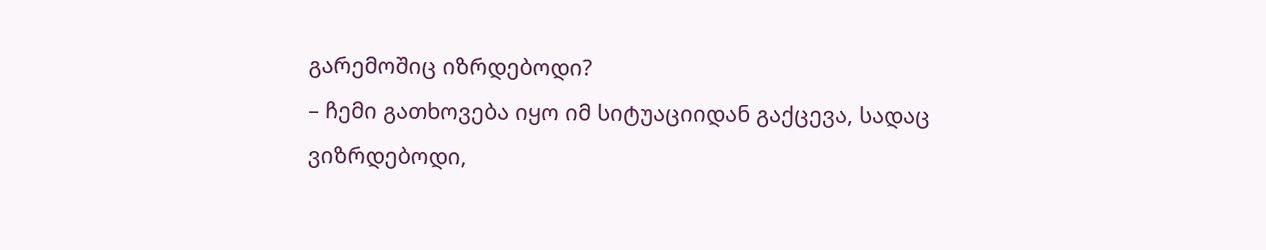გარემოშიც იზრდებოდი?
– ჩემი გათხოვება იყო იმ სიტუაციიდან გაქცევა, სადაც ვიზრდებოდი,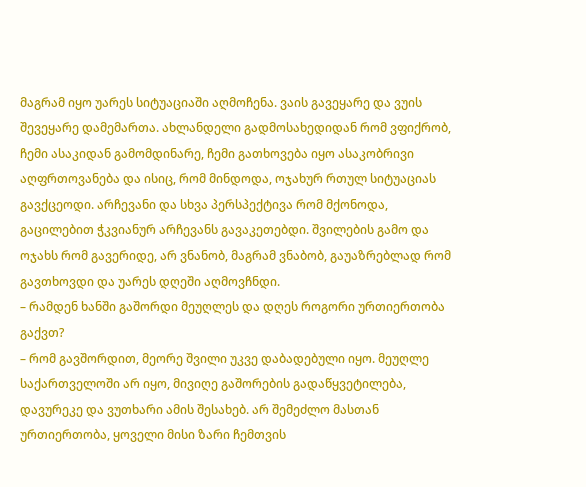მაგრამ იყო უარეს სიტუაციაში აღმოჩენა. ვაის გავეყარე და ვუის შევეყარე დამემართა. ახლანდელი გადმოსახედიდან რომ ვფიქრობ, ჩემი ასაკიდან გამომდინარე, ჩემი გათხოვება იყო ასაკობრივი აღფრთოვანება და ისიც, რომ მინდოდა, ოჯახურ რთულ სიტუაციას გავქცეოდი. არჩევანი და სხვა პერსპექტივა რომ მქონოდა, გაცილებით ჭკვიანურ არჩევანს გავაკეთებდი. შვილების გამო და ოჯახს რომ გავერიდე, არ ვნანობ, მაგრამ ვნაბობ, გაუაზრებლად რომ გავთხოვდი და უარეს დღეში აღმოვჩნდი.
– რამდენ ხანში გაშორდი მეუღლეს და დღეს როგორი ურთიერთობა გაქვთ?
– რომ გავშორდით, მეორე შვილი უკვე დაბადებული იყო. მეუღლე საქართველოში არ იყო, მივიღე გაშორების გადაწყვეტილება, დავურეკე და ვუთხარი ამის შესახებ. არ შემეძლო მასთან ურთიერთობა, ყოველი მისი ზარი ჩემთვის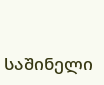საშინელი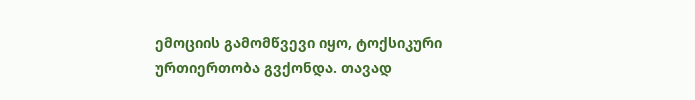ემოციის გამომწვევი იყო, ტოქსიკური ურთიერთობა გვქონდა. თავად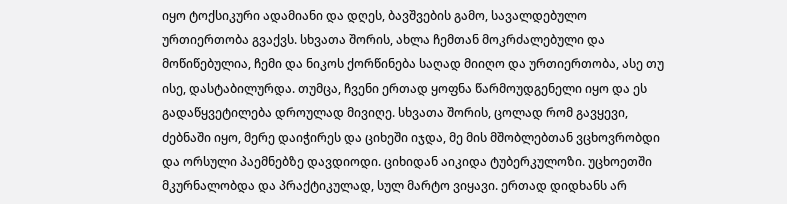იყო ტოქსიკური ადამიანი და დღეს, ბავშვების გამო, სავალდებულო ურთიერთობა გვაქვს. სხვათა შორის, ახლა ჩემთან მოკრძალებული და მოწიწებულია, ჩემი და ნიკოს ქორწინება საღად მიიღო და ურთიერთობა, ასე თუ ისე, დასტაბილურდა. თუმცა, ჩვენი ერთად ყოფნა წარმოუდგენელი იყო და ეს გადაწყვეტილება დროულად მივიღე. სხვათა შორის, ცოლად რომ გავყევი, ძებნაში იყო, მერე დაიჭირეს და ციხეში იჯდა, მე მის მშობლებთან ვცხოვრობდი და ორსული პაემნებზე დავდიოდი. ციხიდან აიკიდა ტუბერკულოზი. უცხოეთში მკურნალობდა და პრაქტიკულად, სულ მარტო ვიყავი. ერთად დიდხანს არ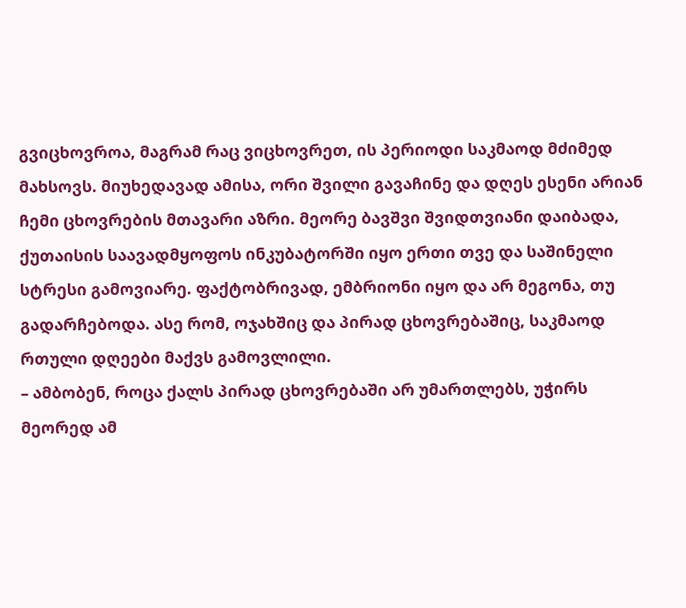გვიცხოვროა, მაგრამ რაც ვიცხოვრეთ, ის პერიოდი საკმაოდ მძიმედ მახსოვს. მიუხედავად ამისა, ორი შვილი გავაჩინე და დღეს ესენი არიან ჩემი ცხოვრების მთავარი აზრი. მეორე ბავშვი შვიდთვიანი დაიბადა, ქუთაისის საავადმყოფოს ინკუბატორში იყო ერთი თვე და საშინელი სტრესი გამოვიარე. ფაქტობრივად, ემბრიონი იყო და არ მეგონა, თუ გადარჩებოდა. ასე რომ, ოჯახშიც და პირად ცხოვრებაშიც, საკმაოდ რთული დღეები მაქვს გამოვლილი.
– ამბობენ, როცა ქალს პირად ცხოვრებაში არ უმართლებს, უჭირს მეორედ ამ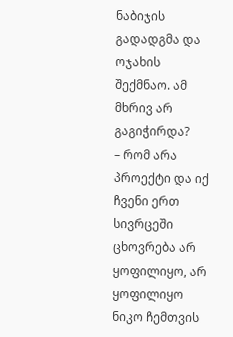ნაბიჯის გადადგმა და ოჯახის შექმნაო. ამ მხრივ არ გაგიჭირდა?
– რომ არა პროექტი და იქ ჩვენი ერთ სივრცეში ცხოვრება არ ყოფილიყო, არ ყოფილიყო ნიკო ჩემთვის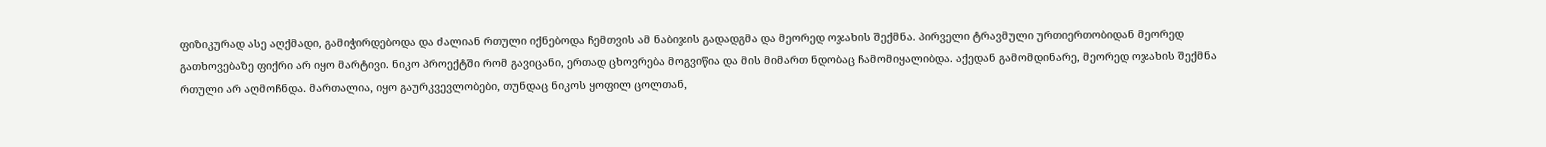ფიზიკურად ასე აღქმადი, გამიჭირდებოდა და ძალიან რთული იქნებოდა ჩემთვის ამ ნაბიჯის გადადგმა და მეორედ ოჯახის შექმნა. პირველი ტრავმული ურთიერთობიდან მეორედ გათხოვებაზე ფიქრი არ იყო მარტივი. ნიკო პროექტში რომ გავიცანი, ერთად ცხოვრება მოგვიწია და მის მიმართ ნდობაც ჩამომიყალიბდა. აქედან გამომდინარე, მეორედ ოჯახის შექმნა რთული არ აღმოჩნდა. მართალია, იყო გაურკვევლობები, თუნდაც ნიკოს ყოფილ ცოლთან,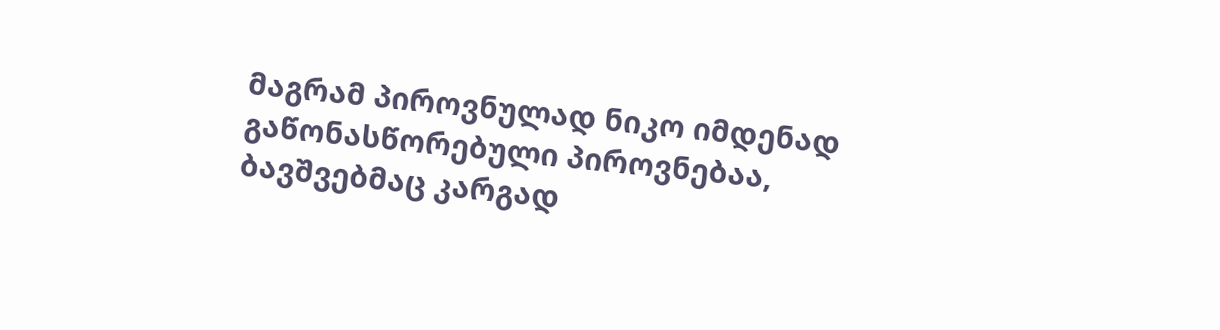მაგრამ პიროვნულად ნიკო იმდენად გაწონასწორებული პიროვნებაა, ბავშვებმაც კარგად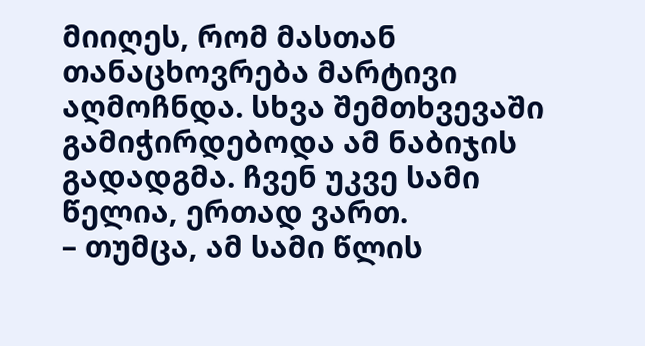მიიღეს, რომ მასთან თანაცხოვრება მარტივი აღმოჩნდა. სხვა შემთხვევაში გამიჭირდებოდა ამ ნაბიჯის გადადგმა. ჩვენ უკვე სამი წელია, ერთად ვართ.
– თუმცა, ამ სამი წლის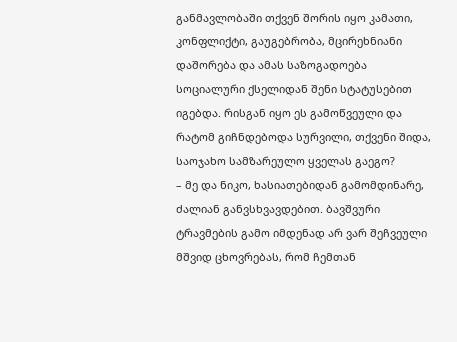განმავლობაში თქვენ შორის იყო კამათი, კონფლიქტი, გაუგებრობა, მცირეხნიანი დაშორება და ამას საზოგადოება სოციალური ქსელიდან შენი სტატუსებით იგებდა. რისგან იყო ეს გამოწვეული და რატომ გიჩნდებოდა სურვილი, თქვენი შიდა, საოჯახო სამზარეულო ყველას გაეგო?
– მე და ნიკო, ხასიათებიდან გამომდინარე, ძალიან განვსხვავდებით. ბავშვური ტრავმების გამო იმდენად არ ვარ შეჩვეული მშვიდ ცხოვრებას, რომ ჩემთან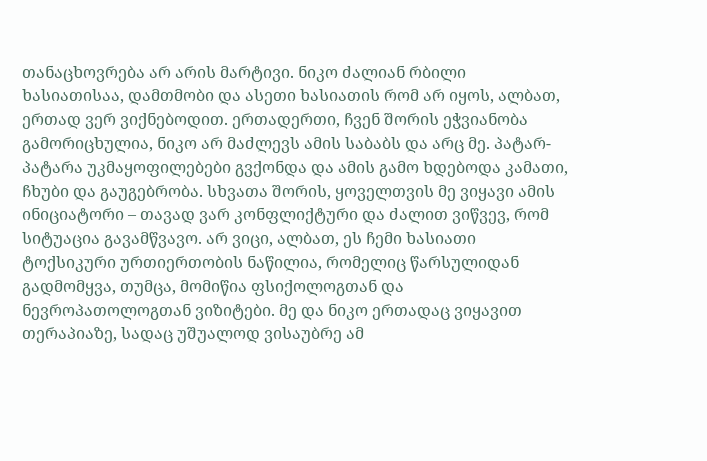თანაცხოვრება არ არის მარტივი. ნიკო ძალიან რბილი ხასიათისაა, დამთმობი და ასეთი ხასიათის რომ არ იყოს, ალბათ, ერთად ვერ ვიქნებოდით. ერთადერთი, ჩვენ შორის ეჭვიანობა გამორიცხულია, ნიკო არ მაძლევს ამის საბაბს და არც მე. პატარ-პატარა უკმაყოფილებები გვქონდა და ამის გამო ხდებოდა კამათი, ჩხუბი და გაუგებრობა. სხვათა შორის, ყოველთვის მე ვიყავი ამის ინიციატორი – თავად ვარ კონფლიქტური და ძალით ვიწვევ, რომ სიტუაცია გავამწვავო. არ ვიცი, ალბათ, ეს ჩემი ხასიათი ტოქსიკური ურთიერთობის ნაწილია, რომელიც წარსულიდან გადმომყვა, თუმცა, მომიწია ფსიქოლოგთან და ნევროპათოლოგთან ვიზიტები. მე და ნიკო ერთადაც ვიყავით თერაპიაზე, სადაც უშუალოდ ვისაუბრე ამ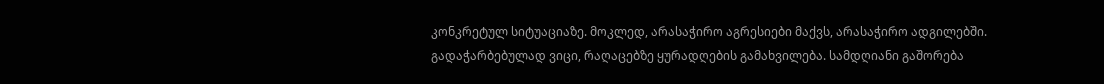კონკრეტულ სიტუაციაზე. მოკლედ, არასაჭირო აგრესიები მაქვს, არასაჭირო ადგილებში.
გადაჭარბებულად ვიცი, რაღაცებზე ყურადღების გამახვილება. სამდღიანი გაშორება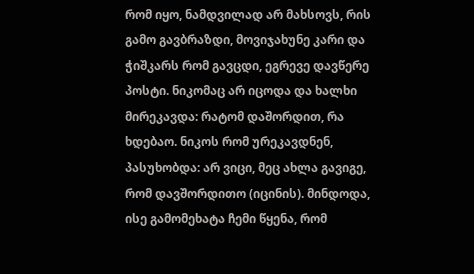რომ იყო, ნამდვილად არ მახსოვს, რის გამო გავბრაზდი, მოვიჯახუნე კარი და ჭიშკარს რომ გავცდი, ეგრევე დავწერე პოსტი. ნიკომაც არ იცოდა და ხალხი მირეკავდა: რატომ დაშორდით, რა ხდებაო. ნიკოს რომ ურეკავდნენ, პასუხობდა: არ ვიცი, მეც ახლა გავიგე, რომ დავშორდითო (იცინის). მინდოდა, ისე გამომეხატა ჩემი წყენა, რომ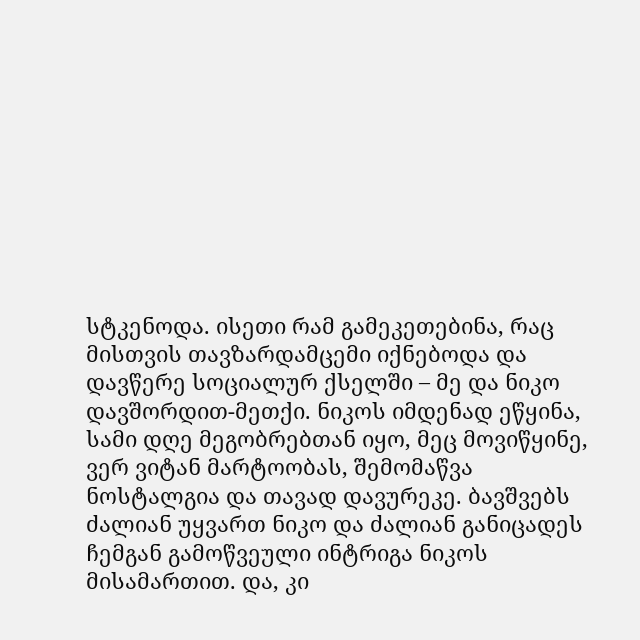სტკენოდა. ისეთი რამ გამეკეთებინა, რაც მისთვის თავზარდამცემი იქნებოდა და დავწერე სოციალურ ქსელში – მე და ნიკო დავშორდით-მეთქი. ნიკოს იმდენად ეწყინა, სამი დღე მეგობრებთან იყო, მეც მოვიწყინე, ვერ ვიტან მარტოობას, შემომაწვა ნოსტალგია და თავად დავურეკე. ბავშვებს ძალიან უყვართ ნიკო და ძალიან განიცადეს ჩემგან გამოწვეული ინტრიგა ნიკოს მისამართით. და, კი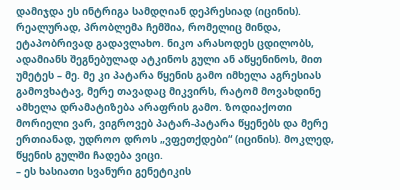დამიჯდა ეს ინტრიგა სამდღიან დეპრესიად (იცინის). რეალურად, პრობლემა ჩემშია, რომელიც მინდა, ეტაპობრივად გადავლახო. ნიკო არასოდეს ცდილობს, ადამიანს შეგნებულად ატკინოს გული ან აწყენინოს, მით უმეტეს – მე. მე კი პატარა წყენის გამო იმხელა აგრესიას გამოვხატავ, მერე თავადაც მიკვირს, რატომ მოვახდინე ამხელა დრამატიზება არაფრის გამო. ზოდიაქოთი მორიელი ვარ, ვიგროვებ პატარ-პატარა წყენებს და მერე ერთიანად, უდროო დროს „ვფეთქდები“ (იცინის). მოკლედ, წყენის გულში ჩადება ვიცი.
– ეს ხასიათი სვანური გენეტიკის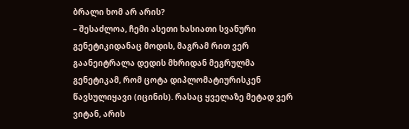ბრალი ხომ არ არის?
– შესაძლოა, ჩემი ასეთი ხასიათი სვანური გენეტიკიდანაც მოდის, მაგრამ რით ვერ გაანეიტრალა დედის მხრიდან მეგრულმა გენეტიკამ, რომ ცოტა დიპლომატიურისკენ წავსულიყავი (იცინის). რასაც ყველაზე მეტად ვერ ვიტან, არის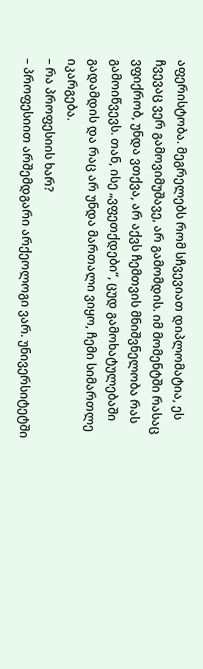აფერისტობა. მეგრელებს რომ სჩვევიათ დიპლომატია, ეს ჩვევაც ვერ გამოვიმუშავე, არ გამომდის. იმ მომენტში რასაც ვფიქრობ, უნდა ვთქვა, არ აქვს ჩემთვის მნიშვნელობა რას გამოიწვევს. თან, ისე „ვფეთქდები“, ცუდ გამოხატულებაში გადამდის და რაც არ უნდა მართალი ვიყო, ჩემი სიმართლე იკარგება.
– რა პროფესიის ხარ?
– პროფესიით არშემდგარი არქეოლოგი ვარ. უნივერსიტეტში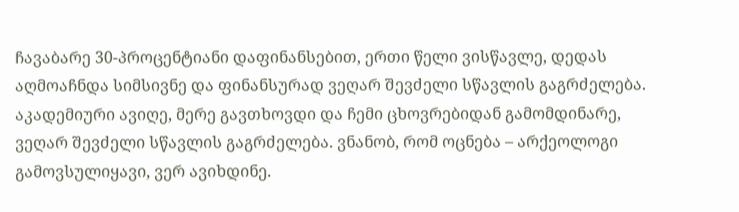ჩავაბარე 30-პროცენტიანი დაფინანსებით, ერთი წელი ვისწავლე, დედას აღმოაჩნდა სიმსივნე და ფინანსურად ვეღარ შევძელი სწავლის გაგრძელება. აკადემიური ავიღე, მერე გავთხოვდი და ჩემი ცხოვრებიდან გამომდინარე, ვეღარ შევძელი სწავლის გაგრძელება. ვნანობ, რომ ოცნება – არქეოლოგი გამოვსულიყავი, ვერ ავიხდინე.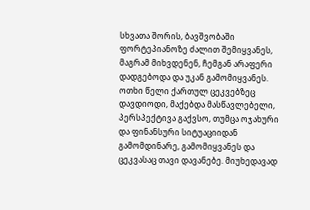სხვათა შორის, ბავშვობაში ფორტეპიანოზე ძალით შემიყვანეს, მაგრამ მიხვდენენ, ჩემგან არაფერი დადგებოდა და უკან გამომიყვანეს. ოთხი წელი ქართულ ცეკვებზეც დავდიოდი, მაქებდა მასწავლებელი, პერსპექტივა გაქვსო, თუმცა ოჯახური და ფინანსური სიტუაციიდან გამომდინარე, გამომიყვანეს და ცეკვასაც თავი დავანებე. მიუხედავად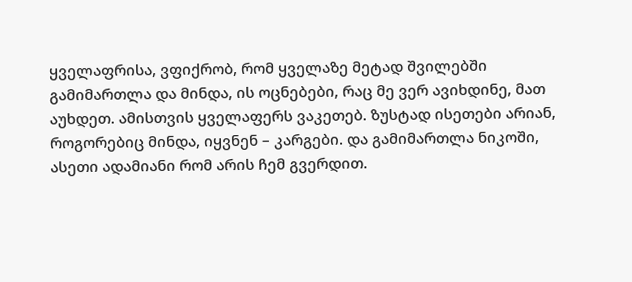ყველაფრისა, ვფიქრობ, რომ ყველაზე მეტად შვილებში გამიმართლა და მინდა, ის ოცნებები, რაც მე ვერ ავიხდინე, მათ აუხდეთ. ამისთვის ყველაფერს ვაკეთებ. ზუსტად ისეთები არიან, როგორებიც მინდა, იყვნენ – კარგები. და გამიმართლა ნიკოში, ასეთი ადამიანი რომ არის ჩემ გვერდით.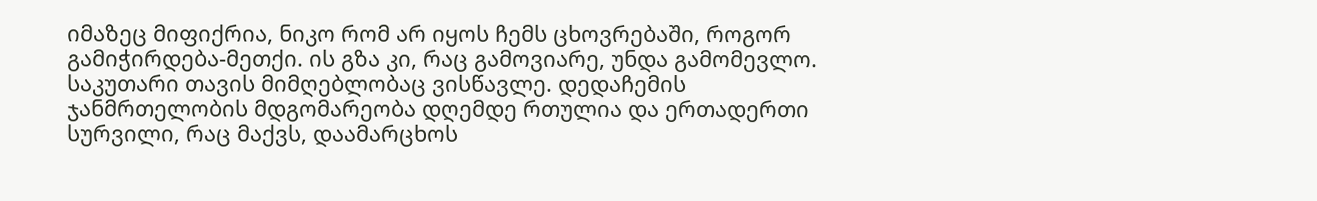იმაზეც მიფიქრია, ნიკო რომ არ იყოს ჩემს ცხოვრებაში, როგორ გამიჭირდება-მეთქი. ის გზა კი, რაც გამოვიარე, უნდა გამომევლო. საკუთარი თავის მიმღებლობაც ვისწავლე. დედაჩემის ჯანმრთელობის მდგომარეობა დღემდე რთულია და ერთადერთი სურვილი, რაც მაქვს, დაამარცხოს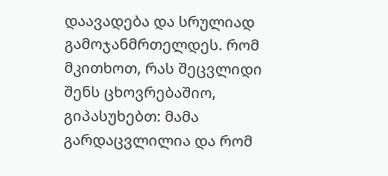დაავადება და სრულიად გამოჯანმრთელდეს. რომ მკითხოთ, რას შეცვლიდი შენს ცხოვრებაშიო, გიპასუხებთ: მამა გარდაცვლილია და რომ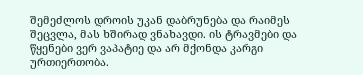შემეძლოს დროის უკან დაბრუნება და რაიმეს შეცვლა, მას ხშირად ვნახავდი. ის ტრავმები და წყენები ვერ ვაპატიე და არ მქონდა კარგი ურთიერთობა.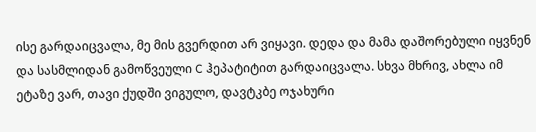ისე გარდაიცვალა, მე მის გვერდით არ ვიყავი. დედა და მამა დაშორებული იყვნენ და სასმლიდან გამოწვეული C ჰეპატიტით გარდაიცვალა. სხვა მხრივ, ახლა იმ ეტაზე ვარ, თავი ქუდში ვიგულო, დავტკბე ოჯახური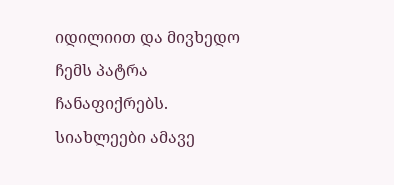იდილიით და მივხედო ჩემს პატრა ჩანაფიქრებს.
სიახლეები ამავე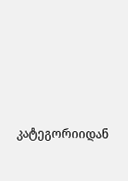კატეგორიიდან